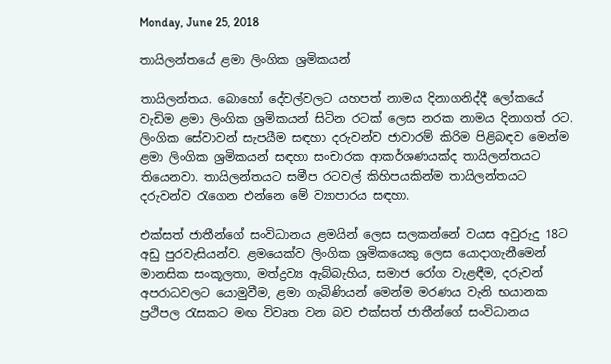Monday, June 25, 2018

තායිලන්තයේ ළමා ලිංගික ශ්‍රමිකයන්

තායිලන්තය. බොහෝ දේවල්වලට යහපත් නාමය දිනාගනිද්දී ලෝකයේ වැඩිම ළමා ලිංගික ශ්‍රමිකයන් සිටින රටක් ලෙස නරක නාමය දිනාගත් රට. ලිංගික සේවාවන් සැපයීම සඳහා දරුවන්ව ජාවාරම් කිරිම පිළිබඳව මෙන්ම ළමා ලිංගික ශ්‍රමිකයන් සඳහා සංචාරක ආකර්ශණයක්ද තායිලන්තයට තියෙනවා. තායිලන්තයට සමීප රටවල් කිහිපයකින්ම තායිලන්තයට දරුවන්ව රැගෙන එන්නෙ මේ ව්‍යාපාරය සඳහා.

එක්සත් ජාතීන්ගේ සංවිධානය ළමයින් ලෙස සලකන්නේ වයස අවුරුදු 18ට අඩු පුරවැසියන්ව. ළමයෙක්ව ලිංගික ශ්‍රමිකයෙකු ලෙස යොදාගැනීමෙන් මානසික සංකූලතා, මත්ද්‍රව්‍ය ඇබ්බැහිය, සමාජ රෝග වැළඳීම, දරුවන් අපරාධවලට යොමුවීම, ළමා ගැබිණියන් මෙන්ම මරණය වැනි භයානක ප්‍රථිපල රැසකට මඟ විවෘත වන බව එක්සත් ජාතීන්ගේ සංවිධානය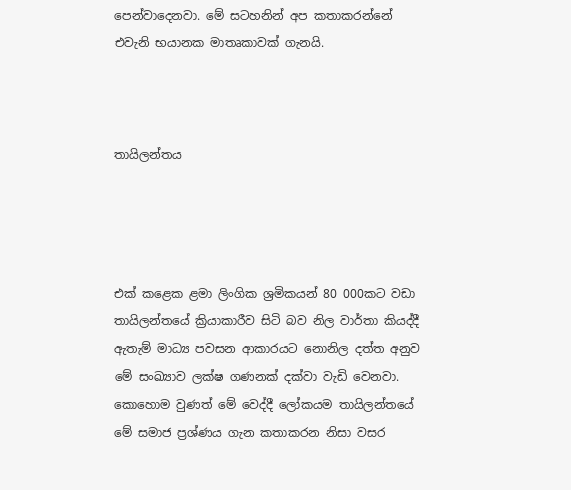පෙන්වාදෙනවා. මේ සටහනින් අප කතාකරන්නේ එවැනි භයානක මාතෘකාවක් ගැනයි.



තායිලන්තය




එක් කළෙක ළමා ලිංගික ශ්‍රමිකයන් 80 000කට වඩා තායිලන්තයේ ක්‍රියාකාරීව සිටි බව නිල වාර්තා කියද්දී ඇතැම් මාධ්‍ය පවසන ආකාරයට නොනිල දත්ත අනුව මේ සංඛ්‍යාව ලක්ෂ ගණනක් දක්වා වැඩි වෙනවා. කොහොම වුණත් මේ වෙද්දී ලෝකයම තායිලන්තයේ මේ සමාජ ප්‍රශ්ණය ගැන කතාකරන නිසා වසර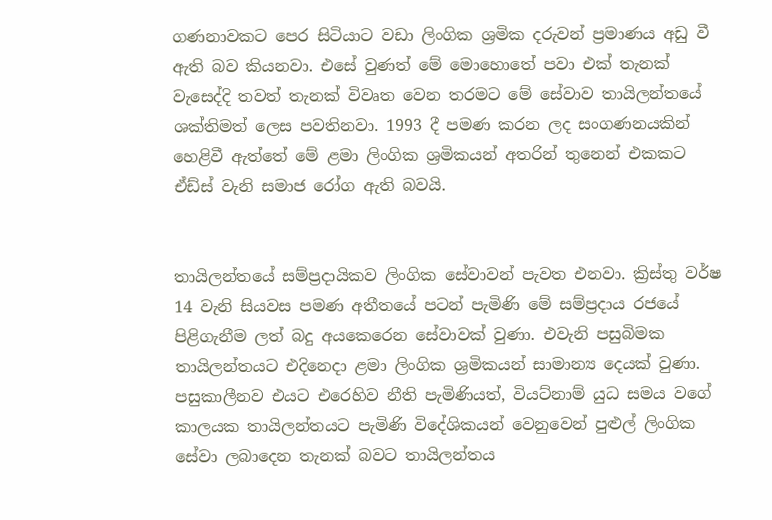ගණනාවකට පෙර සිටියාට වඩා ලිංගික ශ්‍රමික දරුවන් ප්‍රමාණය අඩු වී ඇති බව කියනවා. එසේ වුණත් මේ මොහොතේ පවා එක් තැනක් වැසෙද්දි තවත් තැනක් විවෘත වෙන තරමට මේ සේවාව තායිලන්තයේ ශක්තිමත් ලෙස පවතිනවා. 1993 දී පමණ කරන ලද සංගණනයකින් හෙළිවී ඇත්තේ මේ ළමා ලිංගික ශ්‍රමිකයන් අතරින් තුනෙන් එකකට ඒඩ්ස් වැනි සමාජ රෝග ඇති බවයි.


තායිලන්තයේ සම්ප්‍රදායිකව ලිංගික සේවාවන් පැවත එනවා. ක්‍රිස්තු වර්ෂ 14 වැනි සියවස පමණ අතීතයේ පටන් පැමිණි මේ සම්ප්‍රදාය රජයේ පිළිගැනීම ලත් බදු අයකෙරෙන සේවාවක් වුණා. එවැනි පසුබිමක තායිලන්තයට එදිනෙදා ළමා ලිංගික ශ්‍රමිකයන් සාමාන්‍ය දෙයක් වුණා. පසුකාලීනව එයට එරෙහිව නීති පැමිණියත්, වියට්නාම් යුධ සමය වගේ කාලයක තායිලන්තයට පැමිණි විදේශිකයන් වෙනුවෙන් පුළුල් ලිංගික සේවා ලබාදෙන තැනක් බවට තායිලන්තය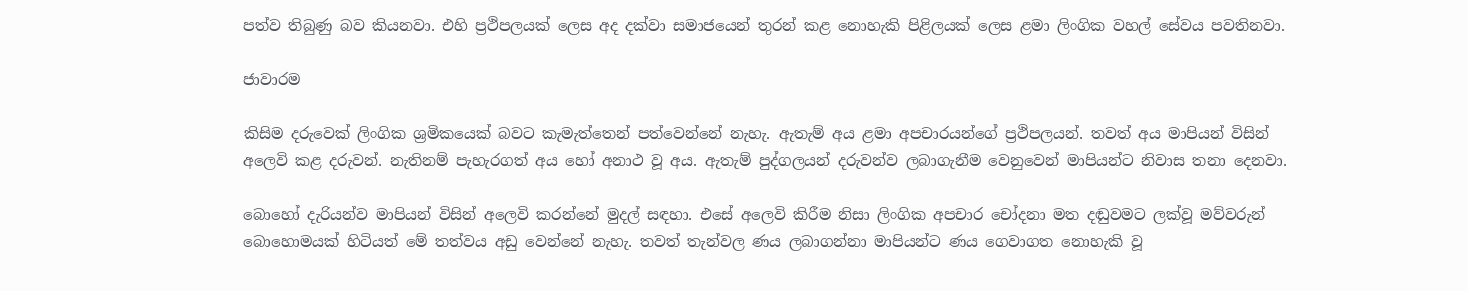පත්ව තිබුණු බව කියනවා. එහි ප්‍රථිපලයක් ලෙස අද දක්වා සමාජයෙන් තුරන් කළ නොහැකි පිළිලයක් ලෙස ළමා ලිංගික වහල් සේවය පවතිනවා.

ජාවාරම

කිසිම දරුවෙක් ලිංගික ශ්‍රමිකයෙක් බවට කැමැත්තෙන් පත්වෙන්නේ නැහැ. ඇතැම් අය ළමා අපචාරයන්ගේ ප්‍රථිපලයන්. තවත් අය මාපියන් විසින් අලෙවි කළ දරුවන්. නැතිනම් පැහැරගත් අය හෝ අනාථ වූ අය. ඇතැම් පුද්ගලයන් දරුවන්ව ලබාගැනීම වෙනුවෙන් මාපියන්ට නිවාස තනා දෙනවා.

බොහෝ දැරියන්ව මාපියන් විසින් අලෙවි කරන්නේ මුදල් සඳහා. එසේ අලෙවි කිරීම නිසා ලිංගික අපචාර චෝදනා මත දඬුවමට ලක්වූ මව්වරුන් බොහොමයක් හිටියත් මේ තත්වය අඩු වෙන්නේ නැහැ. තවත් තැන්වල ණය ලබාගන්නා මාපියන්ට ණය ගෙවාගත නොහැකි වූ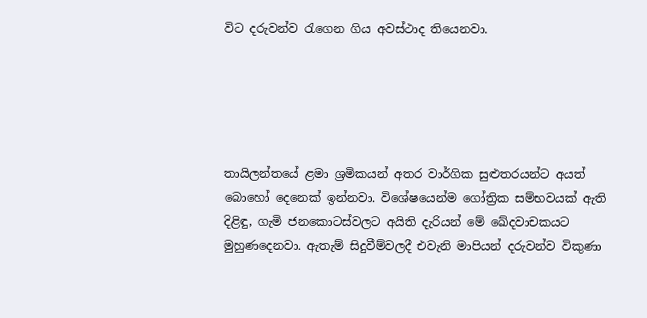විට දරුවන්ව රැගෙන ගිය අවස්ථාද තියෙනවා.





තායිලන්තයේ ළමා ශ්‍රමිකයන් අතර වාර්ගික සුළුතරයන්ට අයත් බොහෝ දෙනෙක් ඉන්නවා. විශේෂයෙන්ම ගෝත්‍රික සම්භවයක් ඇති දිළිඳු, ගැමි ජනකොටස්වලට අයිති දැරියන් මේ ඛේදවාචකයට මුහුණදෙනවා. ඇතැම් සිදුවීම්වලදී එවැනි මාපියන් දරුවන්ව විකුණා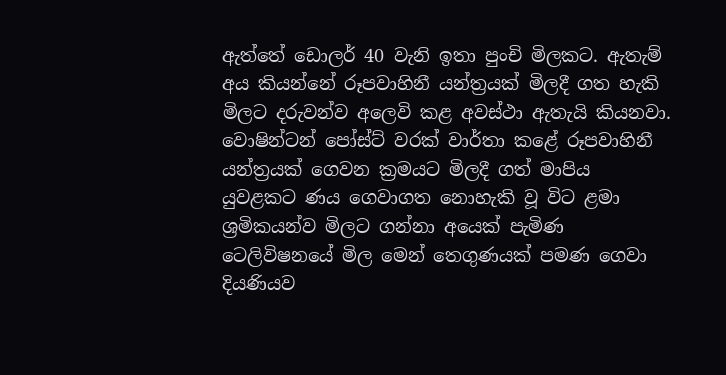ඇත්තේ ඩොලර් 40 වැනි ඉතා පුංචි මිලකට. ඇතැම් අය කියන්නේ රූපවාහිනී යන්ත්‍රයක් මිලදී ගත හැකි මිලට දරුවන්ව අලෙවි කළ අවස්ථා ඇතැයි කියනවා. වොෂින්ටන් පෝස්ට් වරක් වාර්තා කළේ රූපවාහිනී යන්ත්‍රයක් ගෙවන ක්‍රමයට මිලදී ගත් මාපිය යුවළකට ණය ගෙවාගත නොහැකි වූ විට ළමා ශ්‍රමිකයන්ව මිලට ගන්නා අයෙක් පැමිණ ටෙලිවිෂනයේ මිල මෙන් තෙගුණයක් පමණ ගෙවා දියණියව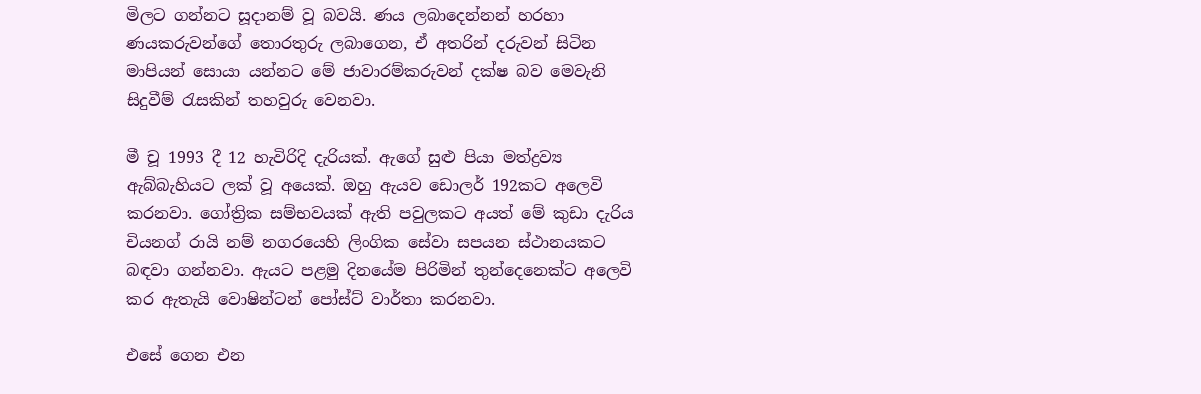මිලට ගන්නට සූදානම් වූ බවයි. ණය ලබාදෙන්නන් හරහා ණයකරුවන්ගේ තොරතුරු ලබාගෙන, ඒ අතරින් දරුවන් සිටින මාපියන් සොයා යන්නට මේ ජාවාරම්කරුවන් දක්ෂ බව මෙවැනි සිදුවීම් රැසකින් තහවුරු වෙනවා.

මී චූ 1993 දී 12 හැවිරිදි දැරියක්. ඇගේ සුළු පියා මත්ද්‍රව්‍ය ඇබ්බැහියට ලක් වූ අයෙක්. ඔහු ඇයව ඩොලර් 192කට අලෙවි කරනවා. ගෝත්‍රික සම්භවයක් ඇති පවුලකට අයත් මේ කුඩා දැරිය චියනග් රායි නම් නගරයෙහි ලිංගික සේවා සපයන ස්ථානයකට බඳවා ගන්නවා. ඇයට පළමු දිනයේම පිරිමින් තුන්දෙනෙක්ට අලෙවි කර ඇතැයි වොෂින්ටන් පෝස්ට් වාර්තා කරනවා.

එසේ ගෙන එන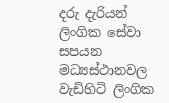දරු දැරියන් ලිංගික සේවා සපයන මධ්‍යස්ථානවල වැඩිහිටි ලිංගික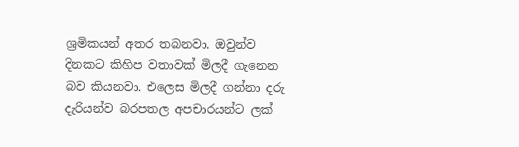ශ්‍රමිකයන් අතර තබනවා. ඔවුන්ව දිනකට කිහිප වතාවක් මිලදී ගැනෙන බව කියනවා. එලෙස මිලදී ගන්නා දරු දැරියන්ව බරපතල අපචාරයන්ට ලක්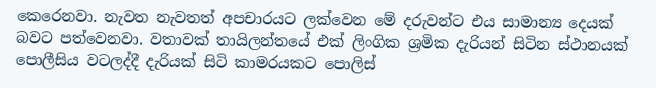කෙරෙනවා. නැවත නැවතත් අපචාරයට ලක්වෙන මේ දරුවන්ට එය සාමාන්‍ය දෙයක් බවට පත්වෙනවා. වතාවක් තායිලන්තයේ එක් ලිංගික ශ්‍රමික දැරියන් සිටින ස්ථානයක් පොලීසිය වටලද්දී දැරියක් සිටි කාමරයකට පොලිස්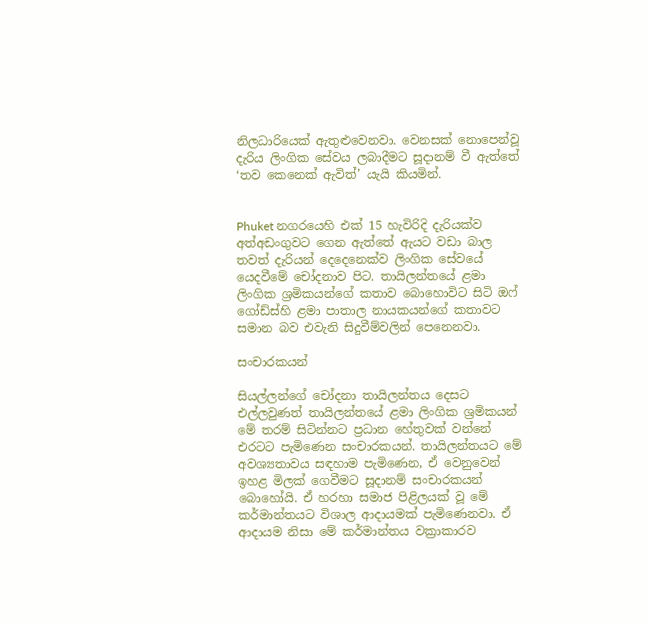නිලධාරියෙක් ඇතුළුවෙනවා. වෙනසක් නොපෙන්වූ දැරිය ලිංගික සේවය ලබාදීමට සූදානම් වී ඇත්තේ ‘තව කෙනෙක් ඇවිත්’ යැයි කියමින්.


Phuket නගරයෙහි එක් 15 හැවිරිදි දැරියක්ව අත්අඩංගුවට ගෙන ඇත්තේ ඇයට වඩා බාල තවත් දැරියන් දෙදෙනෙක්ව ලිංගික සේවයේ යෙදවීමේ චෝදනාව පිට. තායිලන්තයේ ළමා ලිංගික ශ්‍රමිකයන්ගේ කතාව බොහොවිට සිටි ඔෆ් ගෝඩ්ස්හි ළමා පාතාල නායකයන්ගේ කතාවට සමාන බව එවැනි සිදුවීම්වලින් පෙනෙනවා.

සංචාරකයන්

සියල්ලන්ගේ චෝදනා තායිලන්තය දෙසට එල්ලවුණත් තායිලන්තයේ ළමා ලිංගික ශ්‍රමිකයන් මේ තරම් සිටින්නට ප්‍රධාන හේතුවක් වන්නේ එරටට පැමිණෙන සංචාරකයන්. තායිලන්තයට මේ අවශ්‍යතාවය සඳහාම පැමිණෙන, ඒ වෙනුවෙන් ඉහළ මිලක් ගෙවීමට සූදානම් සංචාරකයන් බොහෝයි. ඒ හරහා සමාජ පිළිලයක් වූ මේ කර්මාන්තයට විශාල ආදායමක් පැමිණෙනවා. ඒ ආදායම නිසා මේ කර්මාන්තය වක්‍රාකාරව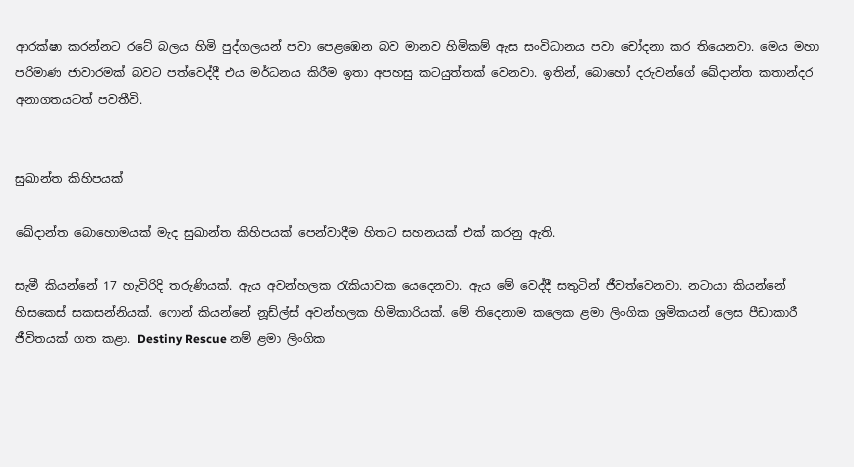ආරක්ෂා කරන්නට රටේ බලය හිමි පුද්ගලයන් පවා පෙළඹෙන බව මානව හිමිකම් ඇස සංවිධානය පවා චෝදනා කර තියෙනවා. මෙය මහා පරිමාණ ජාවාරමක් බවට පත්වෙද්දී එය මර්ධනය කිරීම ඉතා අපහසු කටයුත්තක් වෙනවා. ඉතින්, බොහෝ දරුවන්ගේ ඛේදාන්ත කතාන්දර අනාගතයටත් පවතීවි.


සුඛාන්ත කිහිපයක්

ඛේදාන්ත බොහොමයක් මැද සුඛාන්ත කිහිපයක් පෙන්වාදීම හිතට සහනයක් එක් කරනු ඇති.

සැමී කියන්නේ 17 හැවිරිදි තරුණියක්. ඇය අවන්හලක රැකියාවක යෙදෙනවා. ඇය මේ වෙද්දී සතුටින් ජීවත්වෙනවා. නටායා කියන්නේ හිසකෙස් සකසන්නියක්. ෆොන් කියන්නේ නූඩ්ල්ස් අවන්හලක හිමිකාරියක්. මේ තිදෙනාම කලෙක ළමා ලිංගික ශ්‍රමිකයන් ලෙස පීඩාකාරී ජීවිතයක් ගත කළා. Destiny Rescue නම් ළමා ලිංගික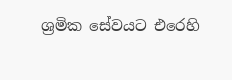ශ්‍රමික සේවයට එරෙහි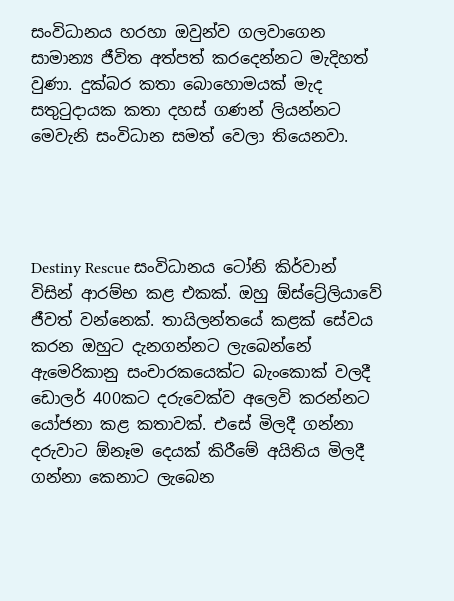සංවිධානය හරහා ඔවුන්ව ගලවාගෙන සාමාන්‍ය ජීවිත අත්පත් කරදෙන්නට මැදිහත් වුණා. දුක්බර කතා බොහොමයක් මැද සතුටුදායක කතා දහස් ගණන් ලියන්නට මෙවැනි සංවිධාන සමත් වෙලා තියෙනවා.




Destiny Rescue සංවිධානය ටෝනි කිර්වාන් විසින් ආරම්භ කළ එකක්. ඔහු ඕස්ට්‍රේලියාවේ ජීවත් වන්නෙක්. තායිලන්තයේ කළක් සේවය කරන ඔහුට දැනගන්නට ලැබෙන්නේ ඇමෙරිකානු සංචාරකයෙක්ට බැංකොක් වලදී ඩොලර් 400කට දරුවෙක්ව අලෙවි කරන්නට යෝජනා කළ කතාවක්. එසේ මිලදී ගන්නා දරුවාට ඕනෑම දෙයක් කිරීමේ අයිතිය මිලදී ගන්නා කෙනාට ලැබෙන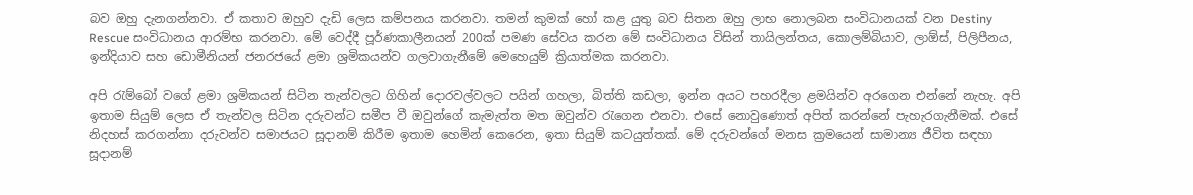බව ඔහු දැනගන්නවා. ඒ කතාව ඔහුව දැඩි ලෙස කම්පනය කරනවා. තමන් කුමක් හෝ කළ යුතු බව සිතන ඔහු ලාභ නොලබන සංවිධානයක් වන Destiny Rescue සංවිධානය ආරම්භ කරනවා. මේ වෙද්දී පූර්ණකාලීනයන් 200ක් පමණ සේවය කරන මේ සංවිධානය විසින් තායිලන්තය, කොලම්බියාව, ලාඕස්, පිලිපීනය, ඉන්දියාව සහ ඩොමීනියන් ජනරජයේ ළමා ශ්‍රමිකයන්ව ගලවාගැනීමේ මෙහෙයුම් ක්‍රියාත්මක කරනවා.

අපි රැම්බෝ වගේ ළමා ශ්‍රමිකයන් සිටින තැන්වලට ගිහින් දොරවල්වලට පයින් ගහලා, බිත්ති කඩලා, ඉන්න අයට පහරදීලා ළමයින්ව අරගෙන එන්නේ නැහැ. අපි ඉතාම සියුම් ලෙස ඒ තැන්වල සිටින දරුවන්ට සමීප වී ඔවුන්ගේ කැමැත්ත මත ඔවුන්ව රැගෙන එනවා. එසේ නොවුණොත් අපිත් කරන්නේ පැහැරගැනීමක්. එසේ නිදහස් කරගන්නා දරුවන්ව සමාජයට සූදානම් කිරීම ඉතාම හෙමින් කෙරෙන, ඉතා සියුම් කටයුත්තක්. මේ දරුවන්ගේ මනස ක්‍රමයෙන් සාමාන්‍ය ජීවිත සඳහා සූදානම්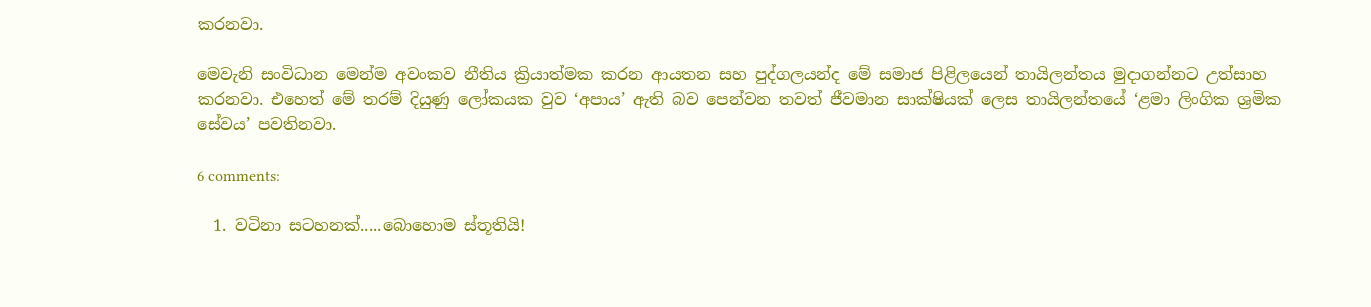කරනවා.

මෙවැනි සංවිධාන මෙන්ම අවංකව නීතිය ක්‍රියාත්මක කරන ආයතන සහ පුද්ගලයන්ද මේ සමාජ පිළිලයෙන් තායිලන්තය මුදාගන්නට උත්සාහ කරනවා. එහෙත් මේ තරම් දියුණු ලෝකයක වුව ‘අපාය’ ඇති බව පෙන්වන තවත් ජීවමාන සාක්ෂියක් ලෙස තායිලන්තයේ ‘ළමා ලිංගික ශ්‍රමික සේවය’ පවතිනවා.

6 comments:

  1. වටිනා සටහනක්.....බොහොම ස්තූතියි!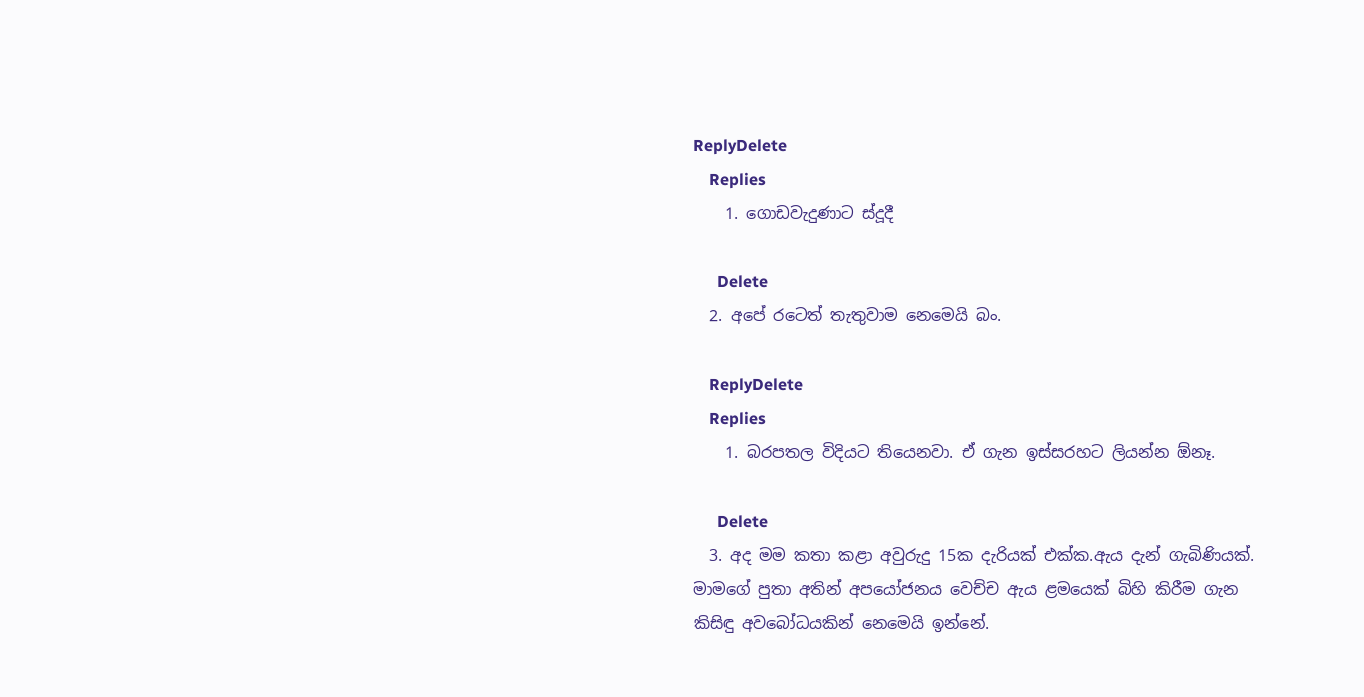ReplyDelete
    Replies
    1. ගොඩවැදුණාට ස්දූදී

      Delete
  2. අපේ රටෙත් තැතුවාම නෙමෙයි බං.

    ReplyDelete
    Replies
    1. බරපතල විදියට තියෙනවා. ඒ ගැන ඉස්සරහට ලියන්න ඕනෑ.

      Delete
  3. අද මම කතා කළා අවුරුදු 15ක දැරියක් එක්ක.ඇය දැන් ගැබිණියක්. මාමගේ පුතා අතින් අපයෝජනය වෙච්ච ඇය ළමයෙක් බිහි කිරීම ගැන කිසිඳු අවබෝධයකින් නෙමෙයි ඉන්නේ.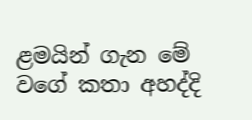ළමයින් ගැන මේ වගේ කතා අහද්දි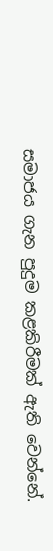සමාජය ගැන පුදුම කළකිරීමක් ඇති වෙන්නේ.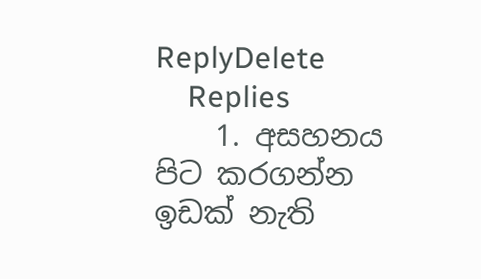ReplyDelete
    Replies
    1. අසහනය පිට කරගන්න ඉඩක් නැති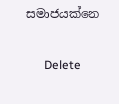සමාජයක්නෙ

      Delete